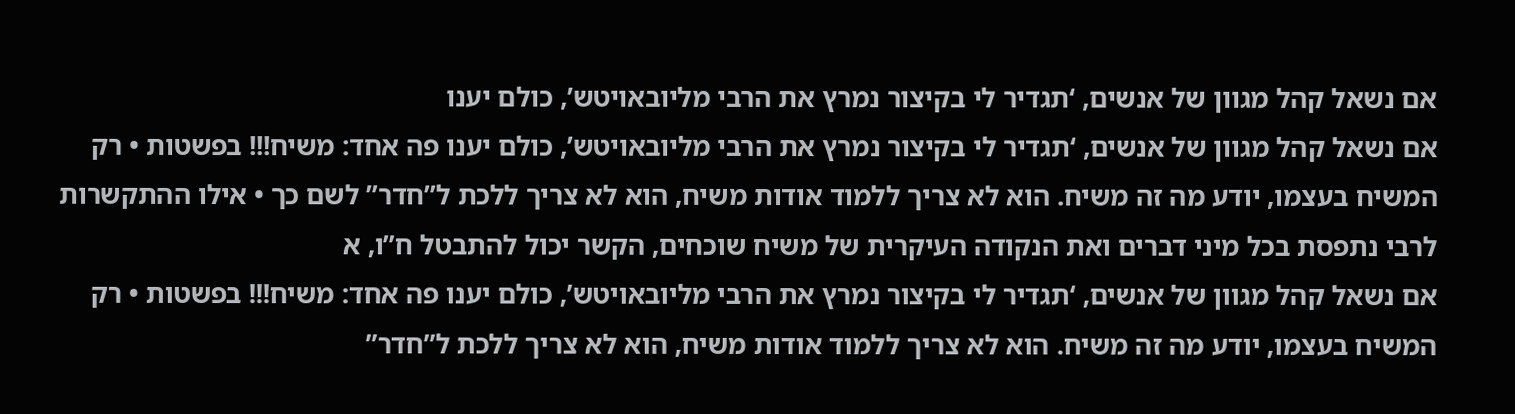אם נשאל קהל מגוון של אנשים, ‘תגדיר לי בקיצור נמרץ את הרבי מליובאויטש’, כולם יענו
אם נשאל קהל מגוון של אנשים, ‘תגדיר לי בקיצור נמרץ את הרבי מליובאויטש’, כולם יענו פה אחד: משיח!!! בפשטות • רק המשיח בעצמו, יודע מה זה משיח. הוא לא צריך ללמוד אודות משיח, הוא לא צריך ללכת ל”חדר” לשם כך • אילו ההתקשרות לרבי נתפסת בכל מיני דברים ואת הנקודה העיקרית של משיח שוכחים, הקשר יכול להתבטל ח”ו, א
אם נשאל קהל מגוון של אנשים, ‘תגדיר לי בקיצור נמרץ את הרבי מליובאויטש’, כולם יענו פה אחד: משיח!!! בפשטות • רק המשיח בעצמו, יודע מה זה משיח. הוא לא צריך ללמוד אודות משיח, הוא לא צריך ללכת ל”חדר”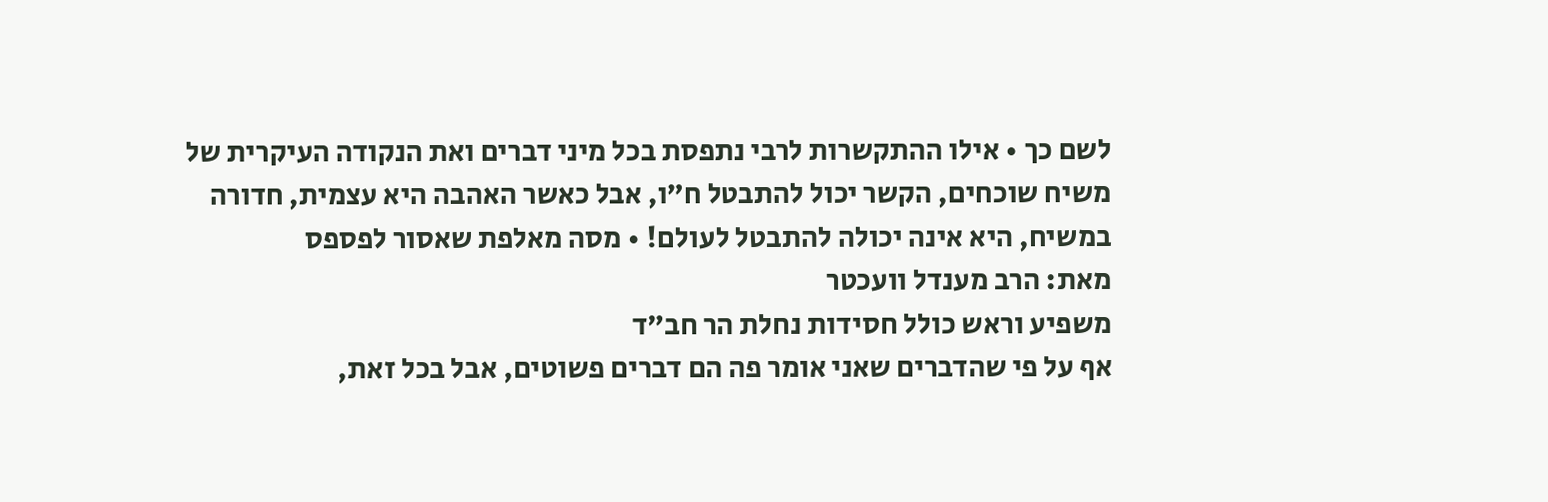לשם כך • אילו ההתקשרות לרבי נתפסת בכל מיני דברים ואת הנקודה העיקרית של משיח שוכחים, הקשר יכול להתבטל ח”ו, אבל כאשר האהבה היא עצמית, חדורה במשיח, היא אינה יכולה להתבטל לעולם! • מסה מאלפת שאסור לפספס
מאת: הרב מענדל וועכטר
משפיע וראש כולל חסידות נחלת הר חב”ד
אף על פי שהדברים שאני אומר פה הם דברים פשוטים, אבל בכל זאת,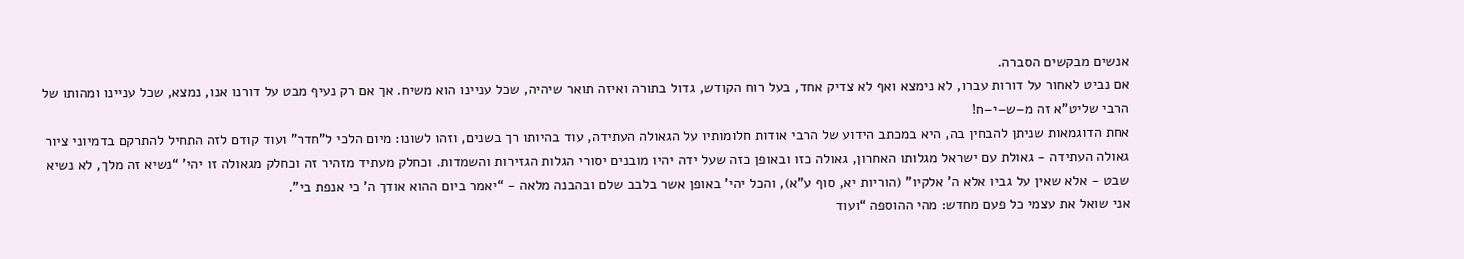אנשים מבקשים הסברה.
אם נביט לאחור על דורות עברו, לא נימצא ואף לא צדיק אחד, בעל רוח הקודש, גדול בתורה ואיזה תואר שיהיה, שכל עניינו הוא משיח. אך אם רק נעיף מבט על דורנו אנו, נמצא, שכל עניינו ומהותו של הרבי שליט”א זה מ–ש–י–ח!
אחת הדוגמאות שניתן להבחין בה, היא במכתב הידוע של הרבי אודות חלומותיו על הגאולה העתידה, עוד בהיותו רך בשנים, וזהו לשונו: מיום הלכי ל”חדר” ועוד קודם לזה התחיל להתרקם בדמיוני ציור גאולה העתידה - גאולת עם ישראל מגלותו האחרון, גאולה כזו ובאופן כזה שעל ידה יהיו מובנים יסורי הגלות הגזירות והשמדות. וכחלק מעתיד מזהיר זה וכחלק מגאולה זו יהי’ “נשיא זה מלך, לא נשיא שבט - אלא שאין על גביו אלא ה’ אלקיו” (הוריות יא, סוף ע”א), והכל יהי’ באופן אשר בלבב שלם ובהבנה מלאה - “יאמר ביום ההוא אודך ה’ כי אנפת בי”.
אני שואל את עצמי כל פעם מחדש: מהי ההוספה “ועוד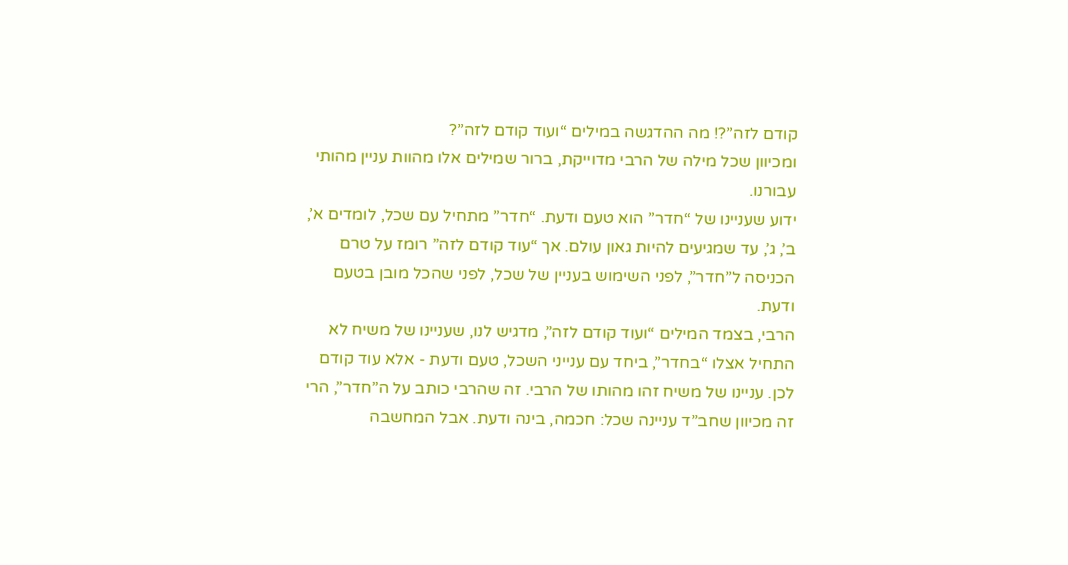קודם לזה”?! מה ההדגשה במילים “ועוד קודם לזה”?
ומכיוון שכל מילה של הרבי מדוייקת, ברור שמילים אלו מהוות עניין מהותי עבורנו.
ידוע שעניינו של “חדר” הוא טעם ודעת. “חדר” מתחיל עם שכל, לומדים א’, ב’, ג’, עד שמגיעים להיות גאון עולם. אך “עוד קודם לזה” רומז על טרם הכניסה ל”חדר”, לפני השימוש בעניין של שכל, לפני שהכל מובן בטעם ודעת.
הרבי, בצמד המילים “ועוד קודם לזה”, מדגיש לנו, שעניינו של משיח לא התחיל אצלו “בחדר”, ביחד עם ענייני השכל, טעם ודעת - אלא עוד קודם לכן. עניינו של משיח זהו מהותו של הרבי. זה שהרבי כותב על ה”חדר”, הרי זה מכיוון שחב”ד עניינה שכל: חכמה, בינה ודעת. אבל המחשבה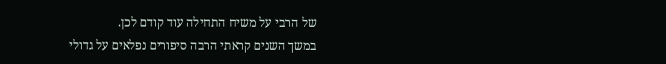של הרבי על משיח התחילה עוד קודם לכן.
במשך השנים קראתי הרבה סיפורים נפלאים על גדולי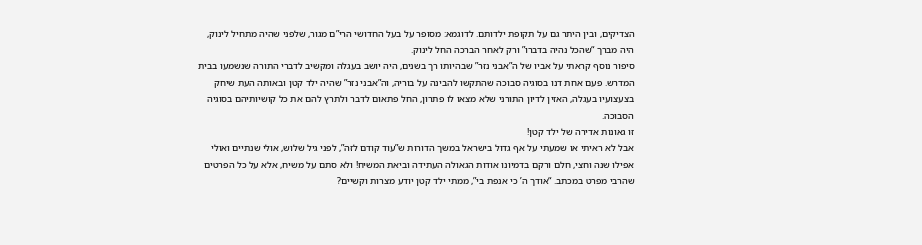הצדיקים, ובין היתר גם על תקופת ילדותם. לדוגמא: מסופר על בעל החדושי הרי”ם מגור, שלפני שהיה מתחיל לינוק, היה מברך “שהכל נהיה בדברו” ורק לאחר הברכה החל לינוק.
סיפור נוסף קראתי על אביו של ה”אבני נזר” שבהיותו רך בשנים, היה יושב בעגלה ומקשיב לדברי התורה שנשמעו בבית המדרש. פעם אחת דנו בסוגיה סבוכה שהתקשו להבינה על בוריה, וה”אבני נזר” שהיה ילד קטן ובאותה העת שיחק בצעצועיו בעגלה, האזין לדיון התורני שלא מצאו לו פתרון, החל פתאום לדבר ולתרץ להם את כל קושיותיהם בסוגיה הסבוכה.
זו גאונות אדירה של ילד קטן!
אבל לא ראיתי או שמעתי על אף גדול בישראל במשך הדורות ש”עוד קודם לזה”, לפני גיל שלוש, אולי שנתיים ואולי אפילו שנה וחצי, חלם ורקם בדמיונו אודות הגאולה העתידה וביאת המשיח! ולא סתם על משיח, אלא על כל הפרטים שהרבי מפרט במכתב. “אודך ה’ כי אנפת בי”, ממתי ילד קטן יודע מצרות וקשיים?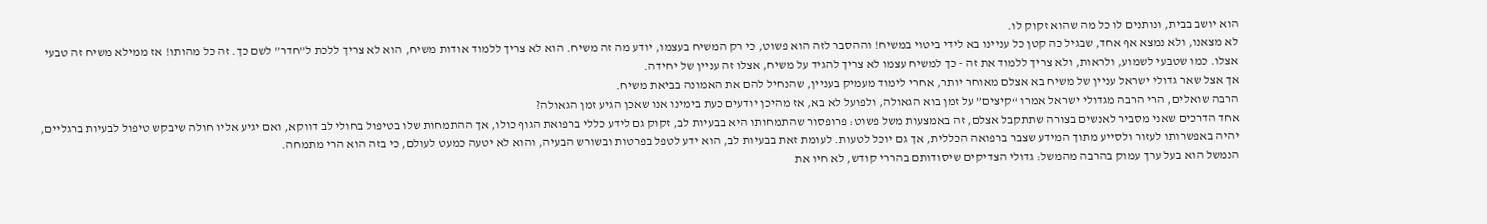הוא יושב בבית, ונותנים לו כל מה שהוא זקוק לו.
לא מצאנו, ולא נמצא אף אחד, שבגיל כה קטן כל עניינו בא לידי ביטוי במשיח! וההסבר לזה הוא פשוט, כי רק המשיח בעצמו, יודע מה זה משיח. הוא לא צריך ללמוד אודות משיח, הוא לא צריך ללכת ל”חדר” לשם כך. זה כל מהותו! אז ממילא משיח זה טבעי אצלו. כמו שטבעי לשמוע, ולראות, ולא צריך ללמוד את זה - כך למשיח עצמו לא צריך להגיד על משיח, אצלו זה עניין של יחידה.
אך אצל שאר גדולי ישראל עניין של משיח בא אצלם מאוחר יותר, אחרי לימוד מעמיק בעניין, שהנחיל להם את האמונה בביאת משיח.
הרבה שואלים, הרי הרבה מגדולי ישראל אמרו “קיצים” על זמן בוא הגאולה, ולפועל לא בא, אז מהיכן יודעים כעת בימינו אנו שאכן הגיע זמן הגאולה?
אחד הדרכים שאני מסביר לאנשים בצורה שתתקבל אצלם, זה באמצעות משל פשוט: פרופסור שהתמחותו היא בבעיות לב, זקוק גם לידע כללי ברפואת הגוף כולו, אך ההתמחות שלו בטיפול בחולי לב דווקא, ואם יגיע אליו חולה שיבקש טיפול לבעיות ברגליים, יהיה באפשרותו לעזור ולסייע מתוך המידע שצבר ברפואה הכללית, אך גם יוכל לטעות. לעומת זאת בבעיות לב, הוא ידע לטפל בפרטות ובשורש הבעיה, והוא לא יטעה כמעט לעולם, כי בזה הוא הרי מתמחה.
הנמשל הוא בעל ערך עמוק בהרבה מהמשל: גדולי הצדיקים שיסודותם בהררי קודש, לא חיו את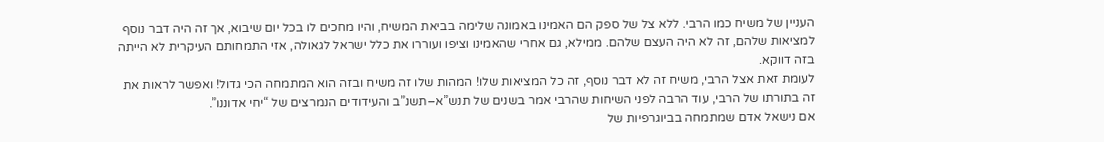העניין של משיח כמו הרבי. ללא צל של ספק הם האמינו באמונה שלימה בביאת המשיח, והיו מחכים לו בכל יום שיבוא, אך זה היה דבר נוסף למציאות שלהם, זה לא היה העצם שלהם. ממילא, גם אחרי שהאמינו וציפו ועוררו את כלל ישראל לגאולה, אזי התמחותם העיקרית לא הייתה בזה דווקא.
לעומת זאת אצל הרבי, משיח זה לא דבר נוסף, זה כל המציאות שלו! המהות שלו זה משיח ובזה הוא המתמחה הכי גדול! ואפשר לראות את זה בתורתו של הרבי, עוד הרבה לפני השיחות שהרבי אמר בשנים של תנש”א–תשנ”ב והעידודים הנמרצים של “יחי אדוננו”.
אם נישאל אדם שמתמחה בביוגרפיות של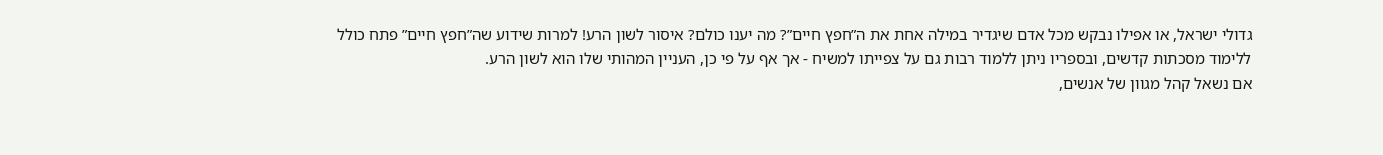גדולי ישראל, או אפילו נבקש מכל אדם שיגדיר במילה אחת את ה”חפץ חיים”? מה יענו כולם? איסור לשון הרע! למרות שידוע שה”חפץ חיים” פתח כולל ללימוד מסכתות קדשים, ובספריו ניתן ללמוד רבות גם על צפייתו למשיח - אך אף על פי כן, העניין המהותי שלו הוא לשון הרע.
אם נשאל קהל מגוון של אנשים,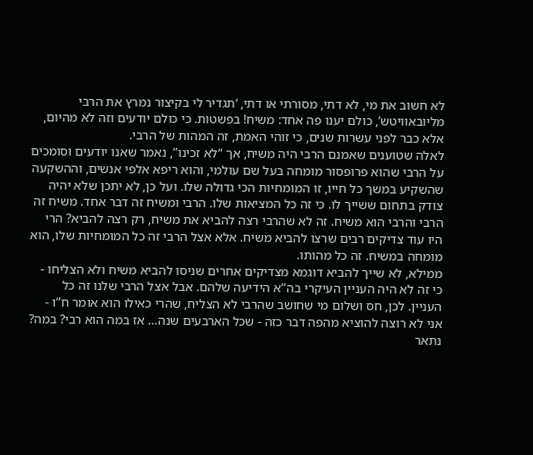לא חשוב את מי, לא דתי, מסורתי או דתי, ‘תגדיר לי בקיצור נמרץ את הרבי מליובאוויטש’, כולם יענו פה אחד: משיח! בפשטות. כי כולם יודעים וזה לא מהיום, אלא כבר לפני עשרות שנים, כי זוהי האמת, זה המהות של הרבי.
לאלה שטוענים שאמנם הרבי היה משיח, אך “לא זכינו”, נאמר שאנו יודעים וסומכים על הרבי שהוא פרופסור מומחה בעל שם עולמי, והוא ריפא אלפי אנשים, וההשקעה שהשקיע במשך כל חייו, זו המומחיות הכי גדולה שלו. ועל כן, לא יתכן שלא יהיה צודק בתחום ששייך לו. כי זה כל המציאות שלו. הרבי ומשיח זה דבר אחד. משיח זה הרבי והרבי הוא משיח. זה לא שהרבי רצה להביא את משיח, רק רצה להביא? הרי היו עוד צדיקים רבים שרצו להביא משיח. אלא אצל הרבי זה כל המומחיות שלו, הוא מומחה במשיח. זה כל מהותו.
ממילא, לא שייך להביא דוגמא מצדיקים אחרים שניסו להביא משיח ולא הצליחו - כי זה לא היה העניין העיקרי בה”א הידיעה שלהם. אבל אצל הרבי שלנו זה כל העניין. לכן, חס ושלום מי שחושב שהרבי לא הצליח, שהרי כאילו הוא אומר ח”ו - אני לא רוצה להוציא מהפה דבר כזה - שכל הארבעים שנה… אז במה הוא רבי? במה?
נתאר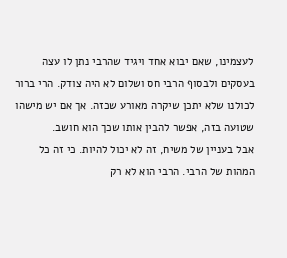לעצמינו, שאם יבוא אחד ויגיד שהרבי נתן לו עצה בעסקים ולבסוף הרבי חס ושלום לא היה צודק. הרי ברור לכולנו שלא יתכן שיקרה מאורע שכזה. אך אם יש מישהו שטועה בזה, אפשר להבין אותו שכך הוא חושב.
אבל בעניין של משיח, זה לא יכול להיות. כי זה כל המהות של הרבי. הרבי הוא לא רק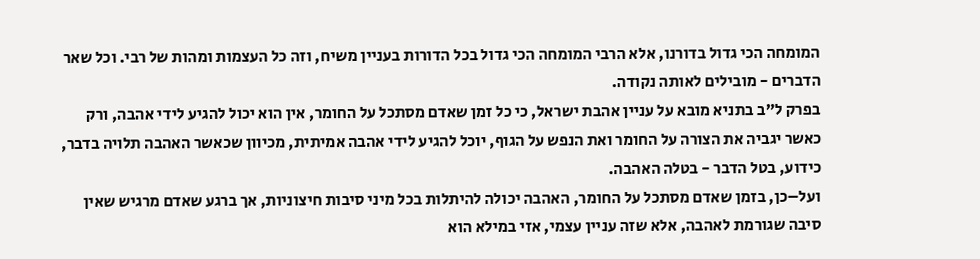המומחה הכי גדול בדורנו, אלא הרבי המומחה הכי גדול בכל הדורות בעניין משיח, וזה כל העצמות ומהות של רבי. וכל שאר הדברים - מובילים לאותה נקודה.
בפרק ל”ב בתניא מובא על עניין אהבת ישראל, כי כל זמן שאדם מסתכל על החומר, אין הוא יכול להגיע לידי אהבה, ורק כאשר יגביה את הצורה על החומר ואת הנפש על הגוף, יוכל להגיע לידי אהבה אמיתית, מכיוון שכאשר האהבה תלויה בדבר, כידוע, בטל הדבר - בטלה האהבה.
ועל–כן, בזמן שאדם מסתכל על החומר, האהבה יכולה להיתלות בכל מיני סיבות חיצוניות, אך ברגע שאדם מרגיש שאין סיבה שגורמת לאהבה, אלא שזה עניין עצמי, אזי במילא הוא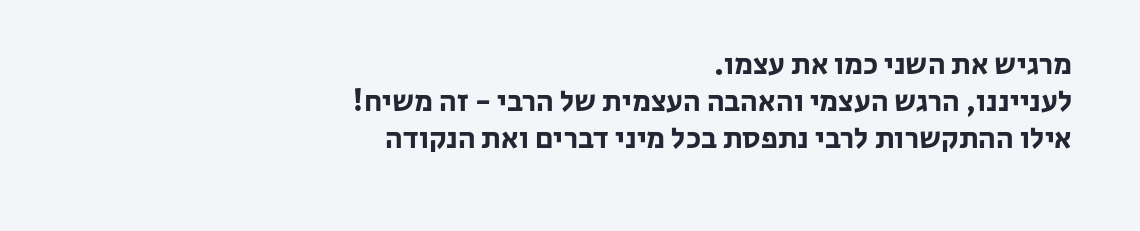מרגיש את השני כמו את עצמו.
לענייננו, הרגש העצמי והאהבה העצמית של הרבי - זה משיח! אילו ההתקשרות לרבי נתפסת בכל מיני דברים ואת הנקודה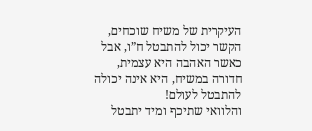העיקרית של משיח שוכחים, הקשר יכול להתבטל ח”ו, אבל כאשר האהבה היא עצמית, חדורה במשיח, היא אינה יכולה להתבטל לעולם!
והלוואי שתיכף ומיד יתבטל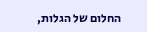החלום של הגלות,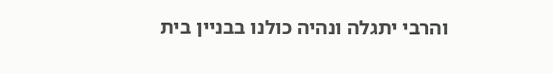והרבי יתגלה ונהיה כולנו בבניין בית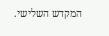המקדש השלישי.